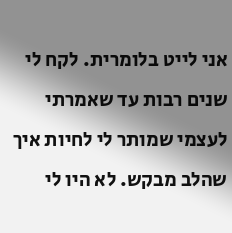אני לייט בלומרית. לקח לי שנים רבות עד שאמרתי לעצמי שמותר לי לחיות איך שהלב מבקש. לא היו לי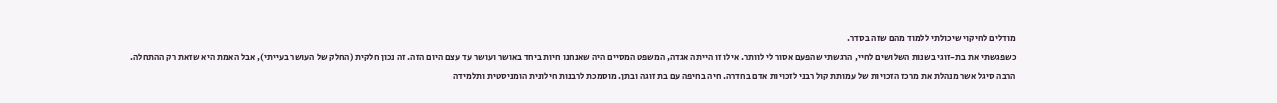מודלים לחיקוי שיכולתי ללמוד מהם שזה בסדר.
כשפגשתי את בת-זוגי בשנות השלושים לחיי, הרגשתי שהפעם אסור לי לוותר. אילו זו הייתה אגדה, המשפט המסיים היה שאנחנו חיות ביחד באושר ועושר עד עצם היום הזה. זה נכון חלקית (החלק של העושר בעייתי), אבל האמת היא שזאת רק ההתחלה.
הרבה סיגל אשר מנהלת את מרכז הזכויות של עמותת קול רבני לזכויות אדם בחדרה. חיה בחיפה עם בת זוגה ובתן. מוסמכת לרבנות חילונית הומניסטית ותלמידה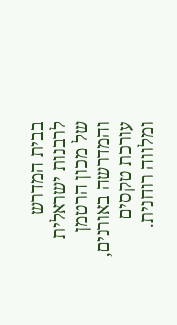בבית המדרש לרבנות ישראלית של מכון הרטמן והמדרשה באורנים, עורכת טקסים ומלווה רוחנית.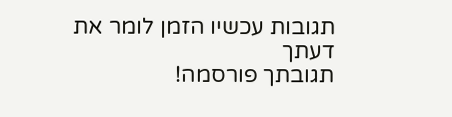תגובות עכשיו הזמן לומר את דעתך
תגובתך פורסמה!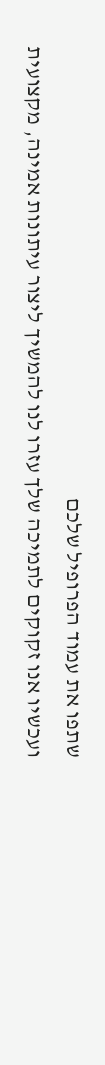שתפו את עמוד הפרופיל שלכם
ועכשיו אנו זקוקים לתמיכה שלך עזרו לנו להמשיך ליצור עיתונות אמינה, מקצועית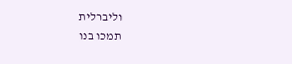וליברלית
תמכו בנו